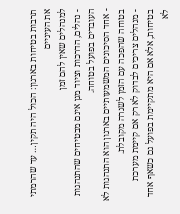תרבות בטיחות בארגון: הכול היה תקין… עד שהרמתי את העיניים
למנהלים שאין להם זמן
- נהלים, הדרכות וציוד מגן אינם מבטיחים שהתנהגות העובדים בפועל בטוחה.
- אחד הסיכונים המשמעותיים בארגון הוא התנהגות לא בטוחה שהפכה עם הזמן לשגרה מקובלת.
- מנהלים צריכים לבדוק לא רק אם קיימת מערכת בטיחות, אלא אם היא מתקיימת בפועל גם כשאף אחד לא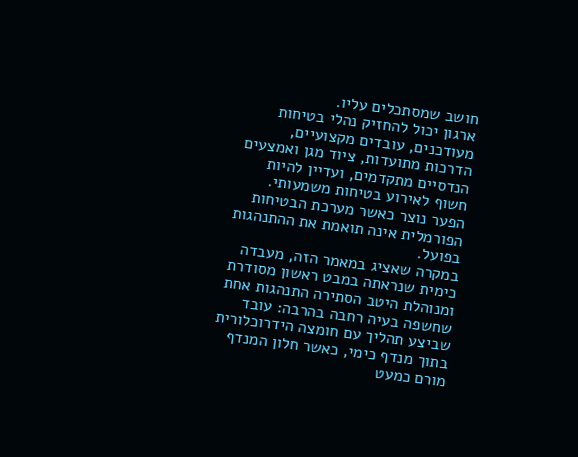חושב שמסתכלים עליו.
ארגון יכול להחזיק נהלי בטיחות מעודכנים, עובדים מקצועיים, הדרכות מתועדות, ציוד מגן ואמצעים הנדסיים מתקדמים, ועדיין להיות חשוף לאירוע בטיחות משמעותי.
הפער נוצר כאשר מערכת הבטיחות הפורמלית אינה תואמת את ההתנהגות בפועל.
במקרה שאציג במאמר הזה, מעבדה כימית שנראתה במבט ראשון מסודרת ומנוהלת היטב הסתירה התנהגות אחת שחשפה בעיה רחבה בהרבה: עובד שביצע תהליך עם חומצה הידרוכלורית בתוך מנדף כימי, כאשר חלון המנדף מורם כמעט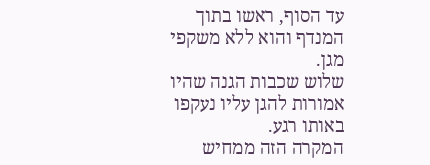עד הסוף, ראשו בתוך המנדף והוא ללא משקפי מגן.
שלוש שכבות הגנה שהיו אמורות להגן עליו נעקפו באותו רגע.
המקרה הזה ממחיש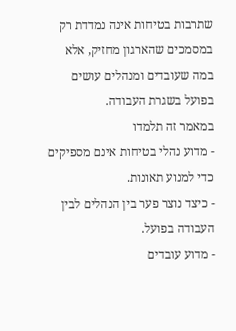שתרבות בטיחות אינה נמדדת רק במסמכים שהארגון מחזיק, אלא במה שעובדים ומנהלים עושים בפועל בשגרת העבודה.
במאמר זה תלמדו
- מדוע נהלי בטיחות אינם מספיקים כדי למנוע תאונות.
- כיצד נוצר פער בין הנהלים לבין העבודה בפועל.
- מדוע עובדים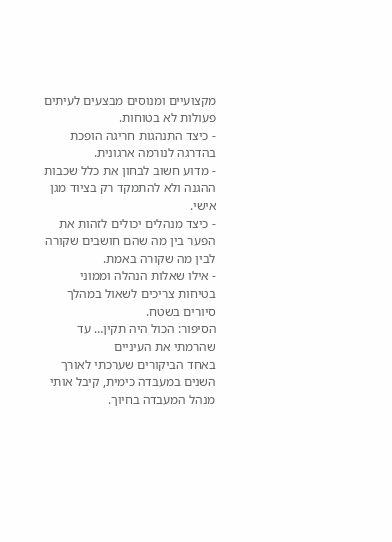מקצועיים ומנוסים מבצעים לעיתים פעולות לא בטוחות.
- כיצד התנהגות חריגה הופכת בהדרגה לנורמה ארגונית.
- מדוע חשוב לבחון את כלל שכבות ההגנה ולא להתמקד רק בציוד מגן אישי.
- כיצד מנהלים יכולים לזהות את הפער בין מה שהם חושבים שקורה לבין מה שקורה באמת.
- אילו שאלות הנהלה וממוני בטיחות צריכים לשאול במהלך סיורים בשטח.
הסיפור: הכול היה תקין… עד שהרמתי את העיניים
באחד הביקורים שערכתי לאורך השנים במעבדה כימית, קיבל אותי מנהל המעבדה בחיוך.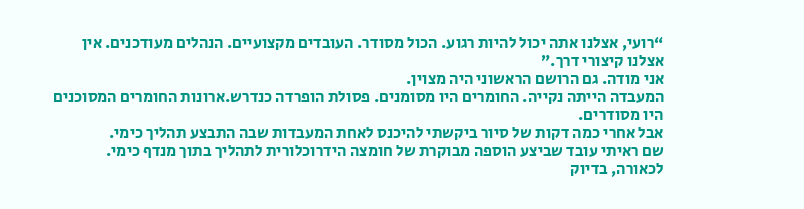“רועי, אצלנו אתה יכול להיות רגוע. הכול מסודר. העובדים מקצועיים. הנהלים מעודכנים. אין אצלנו קיצורי דרך.”
אני מודה. גם הרושם הראשוני היה מצוין.
המעבדה הייתה נקייה. החומרים היו מסומנים. פסולת הופרדה כנדרש.ארונות החומרים המסוכנים היו מסודרים.
אבל אחרי כמה דקות של סיור ביקשתי להיכנס לאחת המעבדות שבה התבצע תהליך כימי.
שם ראיתי עובד שביצע הוספה מבוקרת של חומצה הידרוכלורית לתהליך בתוך מנדף כימי.
לכאורה, בדיוק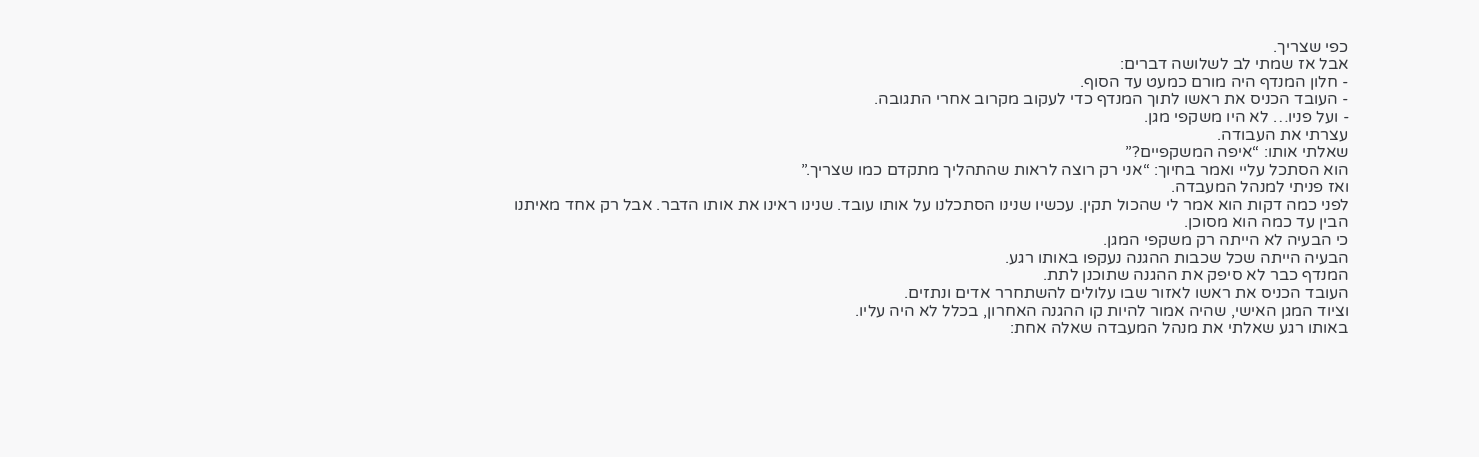כפי שצריך.
אבל אז שמתי לב לשלושה דברים:
- חלון המנדף היה מורם כמעט עד הסוף.
- העובד הכניס את ראשו לתוך המנדף כדי לעקוב מקרוב אחרי התגובה.
- ועל פניו… לא היו משקפי מגן.
עצרתי את העבודה.
שאלתי אותו: “איפה המשקפיים?”
הוא הסתכל עליי ואמר בחיוך: “אני רק רוצה לראות שהתהליך מתקדם כמו שצריך.”
ואז פניתי למנהל המעבדה.
לפני כמה דקות הוא אמר לי שהכול תקין. עכשיו שנינו הסתכלנו על אותו עובד. שנינו ראינו את אותו הדבר. אבל רק אחד מאיתנו הבין עד כמה הוא מסוכן.
כי הבעיה לא הייתה רק משקפי המגן.
הבעיה הייתה שכל שכבות ההגנה נעקפו באותו רגע.
המנדף כבר לא סיפק את ההגנה שתוכנן לתת.
העובד הכניס את ראשו לאזור שבו עלולים להשתחרר אדים ונתזים.
וציוד המגן האישי, שהיה אמור להיות קו ההגנה האחרון, בכלל לא היה עליו.
באותו רגע שאלתי את מנהל המעבדה שאלה אחת: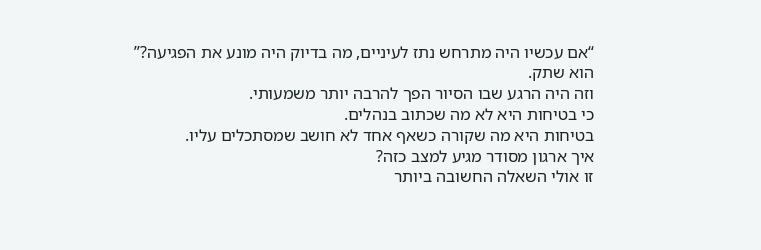“אם עכשיו היה מתרחש נתז לעיניים, מה בדיוק היה מונע את הפגיעה?”
הוא שתק.
וזה היה הרגע שבו הסיור הפך להרבה יותר משמעותי.
כי בטיחות היא לא מה שכתוב בנהלים.
בטיחות היא מה שקורה כשאף אחד לא חושב שמסתכלים עליו.
איך ארגון מסודר מגיע למצב כזה?
זו אולי השאלה החשובה ביותר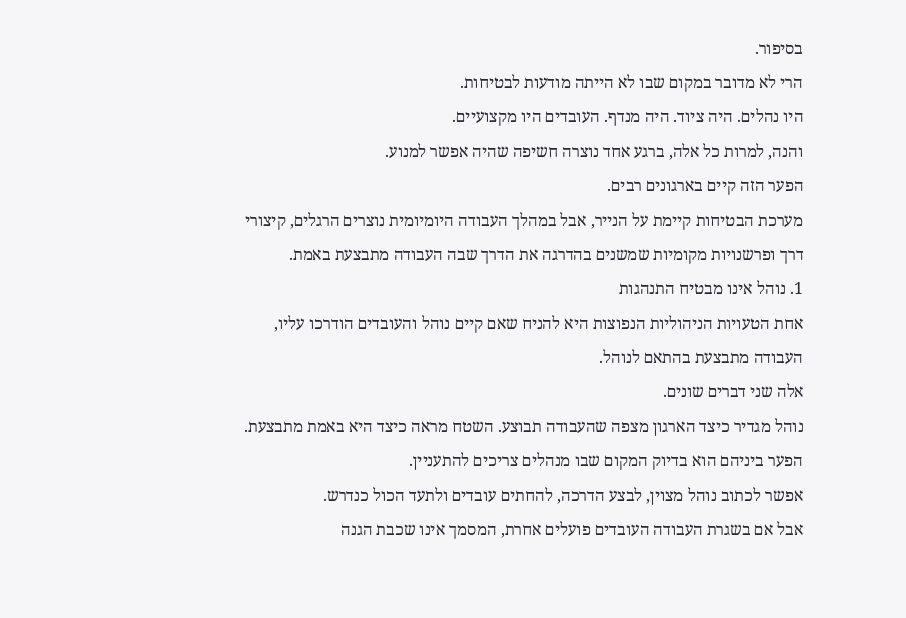בסיפור.
הרי לא מדובר במקום שבו לא הייתה מודעות לבטיחות.
היו נהלים. היה ציוד. היה מנדף. העובדים היו מקצועיים.
והנה, למרות כל אלה, ברגע אחד נוצרה חשיפה שהיה אפשר למנוע.
הפער הזה קיים בארגונים רבים.
מערכת הבטיחות קיימת על הנייר, אבל במהלך העבודה היומיומית נוצרים הרגלים, קיצורי דרך ופרשנויות מקומיות שמשנים בהדרגה את הדרך שבה העבודה מתבצעת באמת.
1. נוהל אינו מבטיח התנהגות
אחת הטעויות הניהוליות הנפוצות היא להניח שאם קיים נוהל והעובדים הודרכו עליו, העבודה מתבצעת בהתאם לנוהל.
אלה שני דברים שונים.
נוהל מגדיר כיצד הארגון מצפה שהעבודה תבוצע. השטח מראה כיצד היא באמת מתבצעת.
הפער ביניהם הוא בדיוק המקום שבו מנהלים צריכים להתעניין.
אפשר לכתוב נוהל מצוין, לבצע הדרכה, להחתים עובדים ולתעד הכול כנדרש.
אבל אם בשגרת העבודה העובדים פועלים אחרת, המסמך אינו שכבת הגנה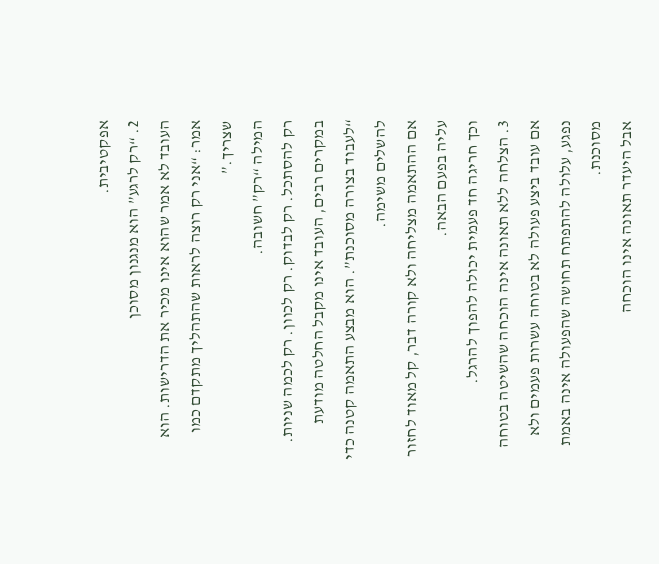אפקטיבית.
2. “רק לרגע” הוא מנגנון מסוכן
העובד לא אמר שהוא אינו מכיר את הדרישות. הוא אמר: “אני רק רוצה לראות שהתהליך מתקדם כמו שצריך.”
המילה “רק” חשובה.
רק להסתכל. רק לבדוק. רק לכוון. רק לכמה שניות.
במקרים רבים, העובד אינו מקבל החלטה מודעת “לעבוד בצורה מסוכנת”. הוא מבצע התאמה קטנה כדי להשלים משימה.
אם ההתאמה מצליחה ולא קורה דבר, קל מאוד לחזור עליה בפעם הבאה.
וכך חריגה חד פעמית יכולה להפוך להרגל.
3. הצלחה ללא תאונה אינה הוכחה שהשיטה בטוחה
אם עובד ביצע פעולה לא בטוחה עשרות פעמים ולא נפגע, עלולה להתפתח תחושה שהפעולה אינה באמת מסוכנת.
אבל היעדר תאונה אינו הוכחה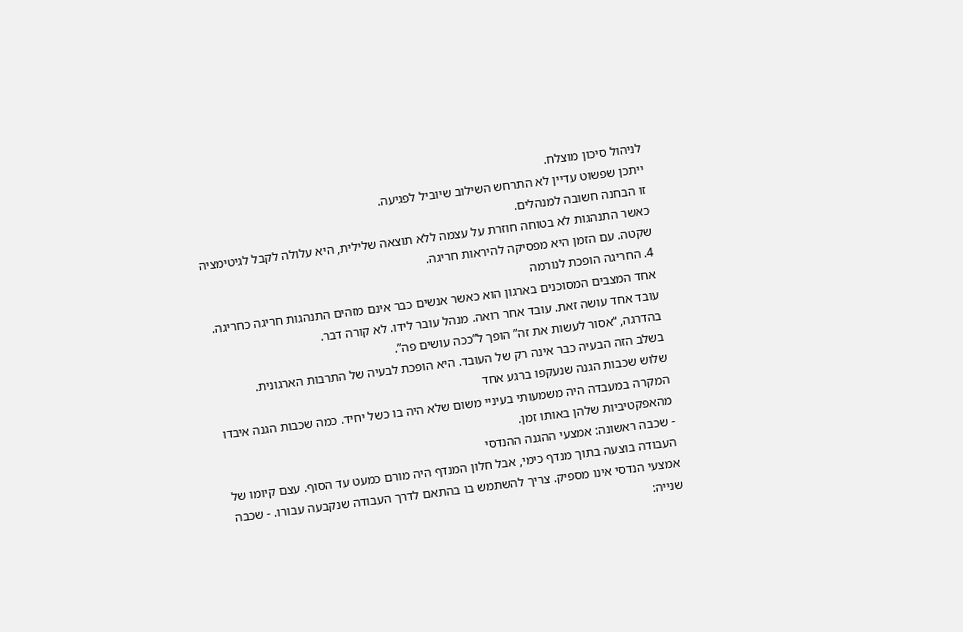לניהול סיכון מוצלח.
ייתכן שפשוט עדיין לא התרחש השילוב שיוביל לפגיעה.
זו הבחנה חשובה למנהלים.
כאשר התנהגות לא בטוחה חוזרת על עצמה ללא תוצאה שלילית, היא עלולה לקבל לגיטימציה שקטה. עם הזמן היא מפסיקה להיראות חריגה.
4. החריגה הופכת לנורמה
אחד המצבים המסוכנים בארגון הוא כאשר אנשים כבר אינם מזהים התנהגות חריגה כחריגה.
עובד אחד עושה זאת. עובד אחר רואה. מנהל עובר לידו. לא קורה דבר.
בהדרגה, “אסור לעשות את זה” הופך ל”ככה עושים פה”.
בשלב הזה הבעיה כבר אינה רק של העובד. היא הופכת לבעיה של התרבות הארגונית.
שלוש שכבות הגנה שנעקפו ברגע אחד
המקרה במעבדה היה משמעותי בעיניי משום שלא היה בו כשל יחיד. כמה שכבות הגנה איבדו מהאפקטיביות שלהן באותו זמן.
- שכבה ראשונה: אמצעי ההגנה ההנדסי
העבודה בוצעה בתוך מנדף כימי, אבל חלון המנדף היה מורם כמעט עד הסוף. עצם קיומו של אמצעי הנדסי אינו מספיק. צריך להשתמש בו בהתאם לדרך העבודה שנקבעה עבורו. - שכבה שנייה: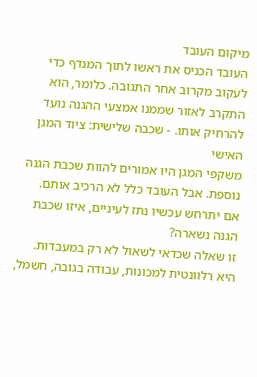מיקום העובד
העובד הכניס את ראשו לתוך המנדף כדי לעקוב מקרוב אחר התגובה. כלומר, הוא התקרב לאזור שממנו אמצעי ההגנה נועד להרחיק אותו. - שכבה שלישית: ציוד המגן האישי
משקפי המגן היו אמורים להוות שכבת הגנה נוספת. אבל העובד כלל לא הרכיב אותם.
אם יתרחש עכשיו נתז לעיניים, איזו שכבת הגנה נשארה?
זו שאלה שכדאי לשאול לא רק במעבדות. היא רלוונטית למכונות, עבודה בגובה, חשמל,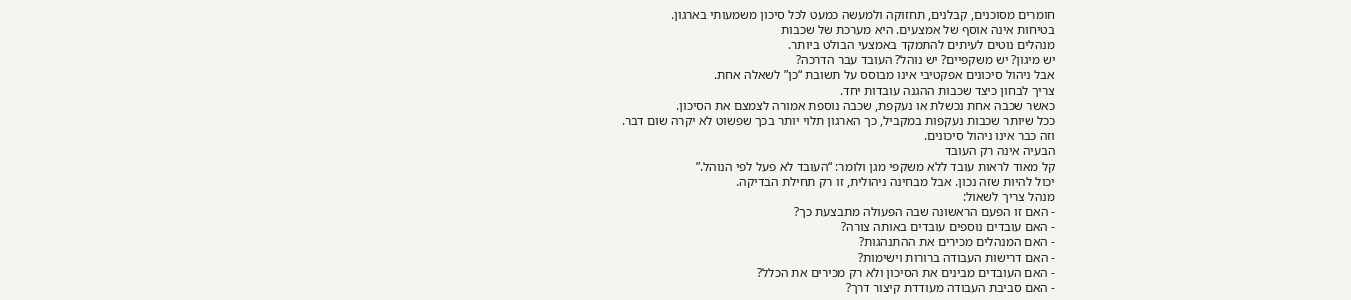חומרים מסוכנים, קבלנים, תחזוקה ולמעשה כמעט לכל סיכון משמעותי בארגון.
בטיחות אינה אוסף של אמצעים. היא מערכת של שכבות
מנהלים נוטים לעיתים להתמקד באמצעי הבולט ביותר.
יש מיגון? יש משקפיים? יש נוהל? העובד עבר הדרכה?
אבל ניהול סיכונים אפקטיבי אינו מבוסס על תשובת “כן” לשאלה אחת.
צריך לבחון כיצד שכבות ההגנה עובדות יחד.
כאשר שכבה אחת נכשלת או נעקפת, שכבה נוספת אמורה לצמצם את הסיכון.
ככל שיותר שכבות נעקפות במקביל, כך הארגון תלוי יותר בכך שפשוט לא יקרה שום דבר.
וזה כבר אינו ניהול סיכונים.
הבעיה אינה רק העובד
קל מאוד לראות עובד ללא משקפי מגן ולומר: “העובד לא פעל לפי הנוהל.”
יכול להיות שזה נכון. אבל מבחינה ניהולית, זו רק תחילת הבדיקה.
מנהל צריך לשאול:
- האם זו הפעם הראשונה שבה הפעולה מתבצעת כך?
- האם עובדים נוספים עובדים באותה צורה?
- האם המנהלים מכירים את ההתנהגות?
- האם דרישות העבודה ברורות וישימות?
- האם העובדים מבינים את הסיכון ולא רק מכירים את הכלל?
- האם סביבת העבודה מעודדת קיצור דרך?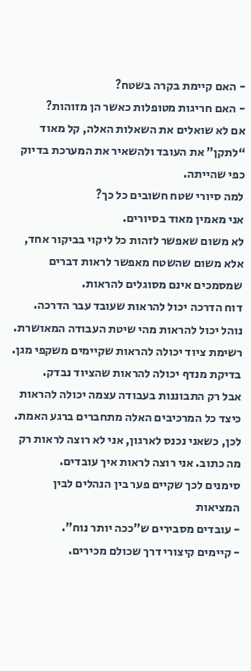- האם קיימת בקרה בשטח?
- האם חריגות מטופלות כאשר הן מזוהות?
אם לא שואלים את השאלות האלה, קל מאוד “לתקן” את העובד ולהשאיר את המערכת בדיוק כפי שהייתה.
למה סיורי שטח חשובים כל כך?
אני מאמין מאוד בסיורים.
לא משום שאפשר לזהות כל ליקוי בביקור אחד, אלא משום שהשטח מאפשר לראות דברים שמסמכים אינם מסוגלים להראות.
דוח הדרכה יכול להראות שעובד עבר הדרכה.
נוהל יכול להראות מהי שיטת העבודה המאושרת.
רשימת ציוד יכולה להראות שקיימים משקפי מגן.
בדיקת מנדף יכולה להראות שהציוד נבדק.
אבל רק התבוננות בעבודה עצמה יכולה להראות כיצד כל המרכיבים האלה מתחברים ברגע האמת.
לכן, כשאני נכנס לארגון, אני לא רוצה לראות רק מה כתוב. אני רוצה לראות איך עובדים.
סימנים לכך שקיים פער בין הנהלים לבין המציאות
- עובדים מסבירים ש”ככה יותר נוח”.
- קיימים קיצורי דרך שכולם מכירים.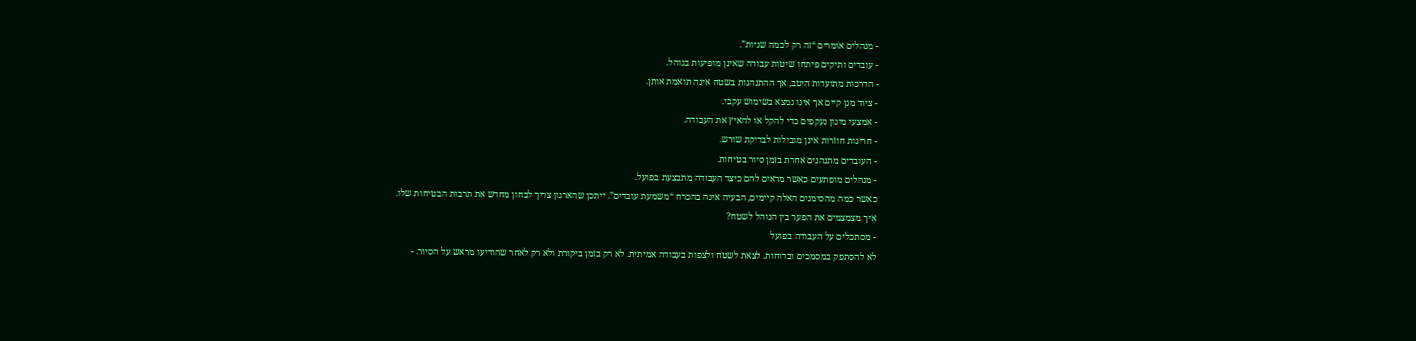- מנהלים אומרים “זה רק לכמה שניות”.
- עובדים ותיקים פיתחו שיטות עבודה שאינן מופיעות בנוהל.
- הדרכות מתועדות היטב, אך ההתנהגות בשטח אינה תואמת אותן.
- ציוד מגן קיים אך אינו נמצא בשימוש עקבי.
- אמצעי מיגון נעקפים כדי להקל או להאיץ את העבודה.
- חריגות חוזרות אינן מובילות לבדיקת שורש.
- העובדים מתנהגים אחרת בזמן סיור בטיחות.
- מנהלים מופתעים כאשר מראים להם כיצד העבודה מתבצעת בפועל.
כאשר כמה מהסימנים האלה קיימים, הבעיה אינה בהכרח “משמעת עובדים”. ייתכן שהארגון צריך לבחון מחדש את תרבות הבטיחות שלו.
איך מצמצמים את הפער בין הנוהל לשטח?
- מסתכלים על העבודה בפועל
לא להסתפק במסמכים ובדוחות. לצאת לשטח ולצפות בעבודה אמיתית. לא רק בזמן ביקורת ולא רק לאחר שהודיעו מראש על הסיור. -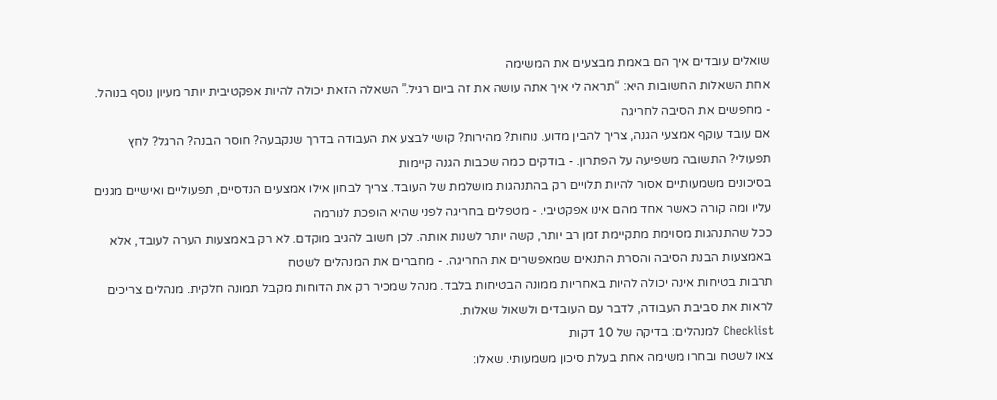שואלים עובדים איך הם באמת מבצעים את המשימה
אחת השאלות החשובות היא: “תראה לי איך אתה עושה את זה ביום רגיל.” השאלה הזאת יכולה להיות אפקטיבית יותר מעיון נוסף בנוהל. - מחפשים את הסיבה לחריגה
אם עובד עוקף אמצעי הגנה, צריך להבין מדוע. נוחות? מהירות? קושי לבצע את העבודה בדרך שנקבעה? חוסר הבנה? הרגל? לחץ תפעולי? התשובה משפיעה על הפתרון. - בודקים כמה שכבות הגנה קיימות
בסיכונים משמעותיים אסור להיות תלויים רק בהתנהגות מושלמת של העובד. צריך לבחון אילו אמצעים הנדסיים, תפעוליים ואישיים מגנים עליו ומה קורה כאשר אחד מהם אינו אפקטיבי. - מטפלים בחריגה לפני שהיא הופכת לנורמה
ככל שהתנהגות מסוימת מתקיימת זמן רב יותר, קשה יותר לשנות אותה. לכן חשוב להגיב מוקדם. לא רק באמצעות הערה לעובד, אלא באמצעות הבנת הסיבה והסרת התנאים שמאפשרים את החריגה. - מחברים את המנהלים לשטח
תרבות בטיחות אינה יכולה להיות באחריות ממונה הבטיחות בלבד. מנהל שמכיר רק את הדוחות מקבל תמונה חלקית. מנהלים צריכים לראות את סביבת העבודה, לדבר עם העובדים ולשאול שאלות.
Checklist למנהלים: בדיקה של 10 דקות
צאו לשטח ובחרו משימה אחת בעלת סיכון משמעותי. שאלו: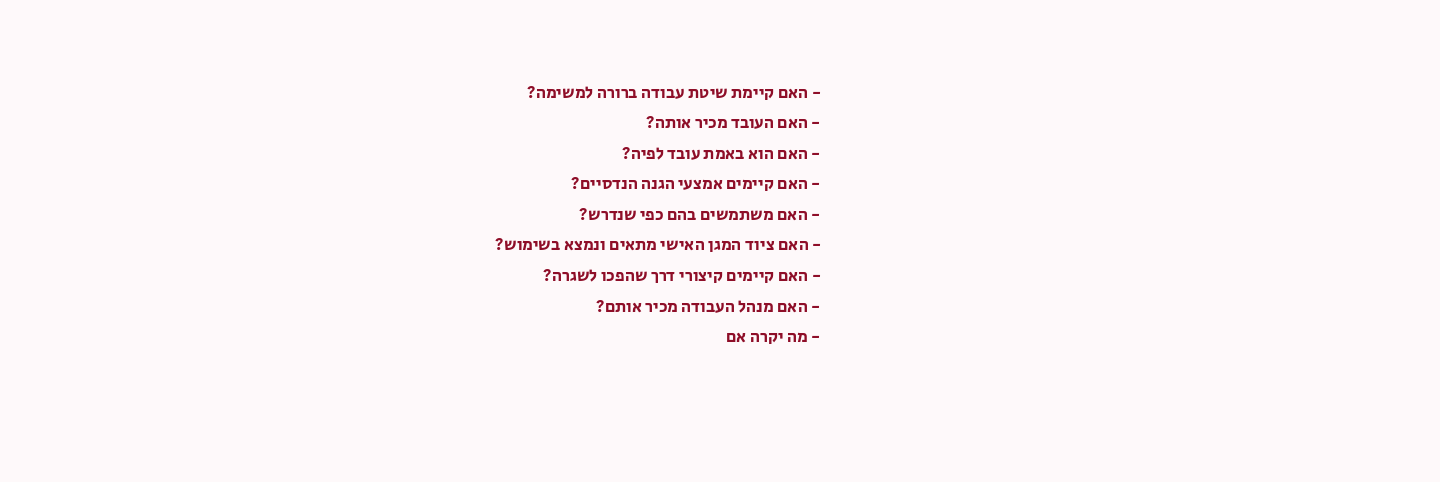- האם קיימת שיטת עבודה ברורה למשימה?
- האם העובד מכיר אותה?
- האם הוא באמת עובד לפיה?
- האם קיימים אמצעי הגנה הנדסיים?
- האם משתמשים בהם כפי שנדרש?
- האם ציוד המגן האישי מתאים ונמצא בשימוש?
- האם קיימים קיצורי דרך שהפכו לשגרה?
- האם מנהל העבודה מכיר אותם?
- מה יקרה אם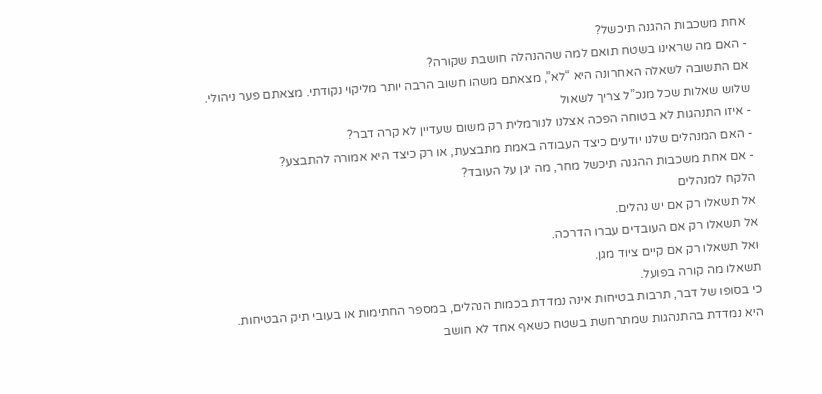אחת משכבות ההגנה תיכשל?
- האם מה שראינו בשטח תואם למה שההנהלה חושבת שקורה?
אם התשובה לשאלה האחרונה היא “לא”, מצאתם משהו חשוב הרבה יותר מליקוי נקודתי. מצאתם פער ניהולי.
שלוש שאלות שכל מנכ”ל צריך לשאול
- איזו התנהגות לא בטוחה הפכה אצלנו לנורמלית רק משום שעדיין לא קרה דבר?
- האם המנהלים שלנו יודעים כיצד העבודה באמת מתבצעת, או רק כיצד היא אמורה להתבצע?
- אם אחת משכבות ההגנה תיכשל מחר, מה יגן על העובד?
הלקח למנהלים
אל תשאלו רק אם יש נהלים.
אל תשאלו רק אם העובדים עברו הדרכה.
ואל תשאלו רק אם קיים ציוד מגן.
תשאלו מה קורה בפועל.
כי בסופו של דבר, תרבות בטיחות אינה נמדדת בכמות הנהלים, במספר החתימות או בעובי תיק הבטיחות.
היא נמדדת בהתנהגות שמתרחשת בשטח כשאף אחד לא חושב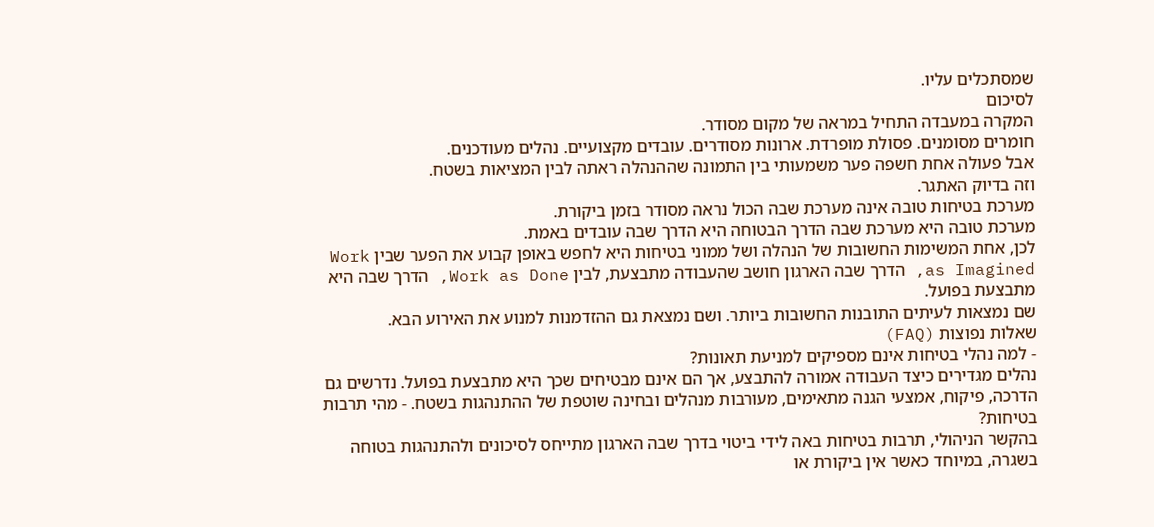שמסתכלים עליו.
לסיכום
המקרה במעבדה התחיל במראה של מקום מסודר.
חומרים מסומנים. פסולת מופרדת. ארונות מסודרים. עובדים מקצועיים. נהלים מעודכנים.
אבל פעולה אחת חשפה פער משמעותי בין התמונה שההנהלה ראתה לבין המציאות בשטח.
וזה בדיוק האתגר.
מערכת בטיחות טובה אינה מערכת שבה הכול נראה מסודר בזמן ביקורת.
מערכת טובה היא מערכת שבה הדרך הבטוחה היא הדרך שבה עובדים באמת.
לכן, אחת המשימות החשובות של הנהלה ושל ממוני בטיחות היא לחפש באופן קבוע את הפער שבין Work as Imagined, הדרך שבה הארגון חושב שהעבודה מתבצעת, לבין Work as Done, הדרך שבה היא מתבצעת בפועל.
שם נמצאות לעיתים התובנות החשובות ביותר. ושם נמצאת גם ההזדמנות למנוע את האירוע הבא.
שאלות נפוצות (FAQ)
- למה נהלי בטיחות אינם מספיקים למניעת תאונות?
נהלים מגדירים כיצד העבודה אמורה להתבצע, אך הם אינם מבטיחים שכך היא מתבצעת בפועל. נדרשים גם הדרכה, פיקוח, אמצעי הגנה מתאימים, מעורבות מנהלים ובחינה שוטפת של ההתנהגות בשטח. - מהי תרבות בטיחות?
בהקשר הניהולי, תרבות בטיחות באה לידי ביטוי בדרך שבה הארגון מתייחס לסיכונים ולהתנהגות בטוחה בשגרה, במיוחד כאשר אין ביקורת או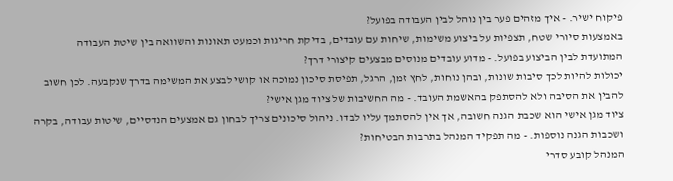פיקוח ישיר. - איך מזהים פער בין נוהל לבין העבודה בפועל?
באמצעות סיורי שטח, תצפיות על ביצוע משימות, שיחות עם עובדים, בדיקת חריגות וכמעט תאונות והשוואה בין שיטת העבודה המתועדת לבין הביצוע בפועל. - מדוע עובדים מנוסים מבצעים קיצורי דרך?
יכולות להיות לכך סיבות שונות, ובהן נוחות, לחץ זמן, הרגל, תפיסת סיכון נמוכה או קושי לבצע את המשימה בדרך שנקבעה. לכן חשוב להבין את הסיבה ולא להסתפק בהאשמת העובד. - מה החשיבות של ציוד מגן אישי?
ציוד מגן אישי הוא שכבת הגנה חשובה, אך אין להסתמך עליו לבדו. ניהול סיכונים צריך לבחון גם אמצעים הנדסיים, שיטות עבודה, בקרה ושכבות הגנה נוספות. - מה תפקיד המנהל בתרבות הבטיחות?
המנהל קובע סדרי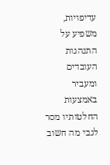עדיפויות, משפיע על התנהגות העובדים ומעביר באמצעות החלטותיו מסר לגבי מה חשוב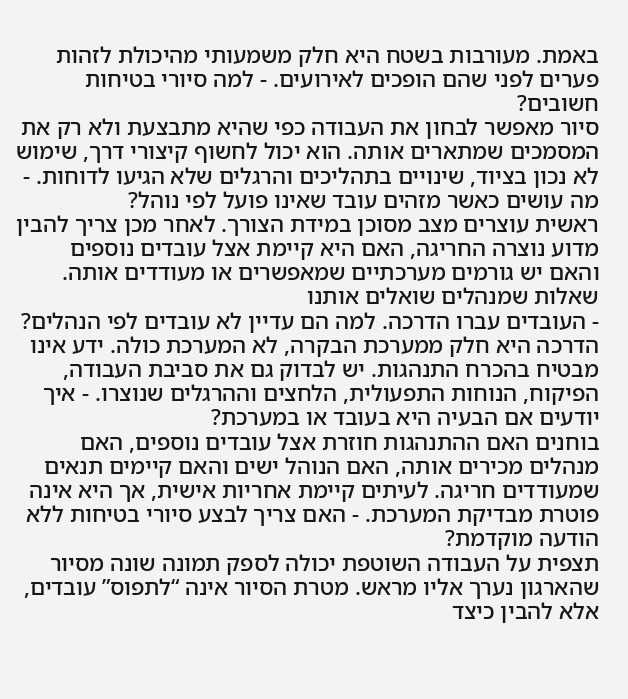באמת. מעורבות בשטח היא חלק משמעותי מהיכולת לזהות פערים לפני שהם הופכים לאירועים. - למה סיורי בטיחות חשובים?
סיור מאפשר לבחון את העבודה כפי שהיא מתבצעת ולא רק את המסמכים שמתארים אותה. הוא יכול לחשוף קיצורי דרך, שימוש לא נכון בציוד, שינויים בתהליכים והרגלים שלא הגיעו לדוחות. - מה עושים כאשר מזהים עובד שאינו פועל לפי נוהל?
ראשית עוצרים מצב מסוכן במידת הצורך. לאחר מכן צריך להבין מדוע נוצרה החריגה, האם היא קיימת אצל עובדים נוספים והאם יש גורמים מערכתיים שמאפשרים או מעודדים אותה.
שאלות שמנהלים שואלים אותנו
- העובדים עברו הדרכה. למה הם עדיין לא עובדים לפי הנהלים?
הדרכה היא חלק ממערכת הבקרה, לא המערכת כולה. ידע אינו מבטיח בהכרח התנהגות. יש לבדוק גם את סביבת העבודה, הפיקוח, הנוחות התפעולית, הלחצים וההרגלים שנוצרו. - איך יודעים אם הבעיה היא בעובד או במערכת?
בוחנים האם ההתנהגות חוזרת אצל עובדים נוספים, האם מנהלים מכירים אותה, האם הנוהל ישים והאם קיימים תנאים שמעודדים חריגה. לעיתים קיימת אחריות אישית, אך היא אינה פוטרת מבדיקת המערכת. - האם צריך לבצע סיורי בטיחות ללא הודעה מוקדמת?
תצפית על העבודה השוטפת יכולה לספק תמונה שונה מסיור שהארגון נערך אליו מראש. מטרת הסיור אינה “לתפוס” עובדים, אלא להבין כיצד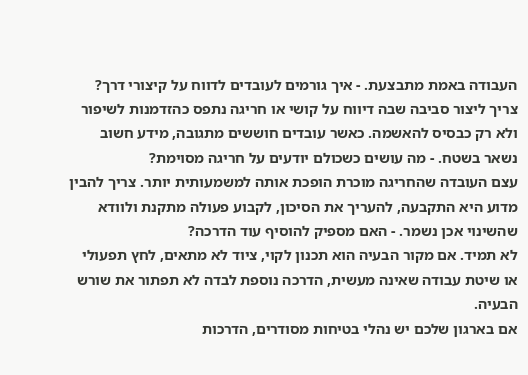העבודה באמת מתבצעת. - איך גורמים לעובדים לדווח על קיצורי דרך?
צריך ליצור סביבה שבה דיווח על קושי או חריגה נתפס כהזדמנות לשיפור ולא רק כבסיס להאשמה. כאשר עובדים חוששים מתגובה, מידע חשוב נשאר בשטח. - מה עושים כשכולם יודעים על חריגה מסוימת?
עצם העובדה שהחריגה מוכרת הופכת אותה למשמעותית יותר. צריך להבין מדוע היא התקבעה, להעריך את הסיכון, לקבוע פעולה מתקנת ולוודא שהשינוי אכן נשמר. - האם מספיק להוסיף עוד הדרכה?
לא תמיד. אם מקור הבעיה הוא תכנון לקוי, ציוד לא מתאים, לחץ תפעולי או שיטת עבודה שאינה מעשית, הדרכה נוספת לבדה לא תפתור את שורש הבעיה.
אם בארגון שלכם יש נהלי בטיחות מסודרים, הדרכות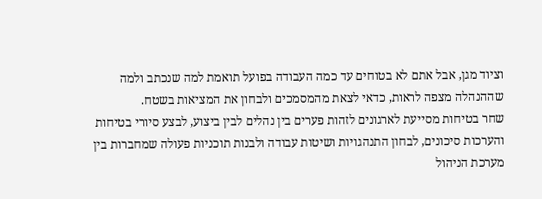וציוד מגן, אבל אתם לא בטוחים עד כמה העבודה בפועל תואמת למה שנכתב ולמה שההנהלה מצפה לראות, כדאי לצאת מהמסמכים ולבחון את המציאות בשטח.
שחר בטיחות מסייעת לארגונים לזהות פערים בין נהלים לבין ביצוע, לבצע סיורי בטיחות והערכות סיכונים, לבחון התנהגויות ושיטות עבודה ולבנות תוכניות פעולה שמחברות בין מערכת הניהול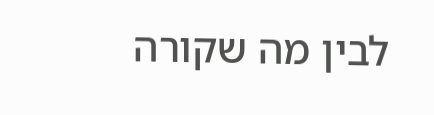לבין מה שקורה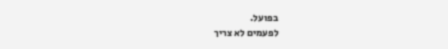בפועל.
לפעמים לא צריך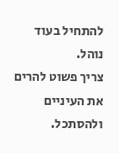להתחיל בעוד נוהל.
צריך פשוט להרים את העיניים ולהסתכל.